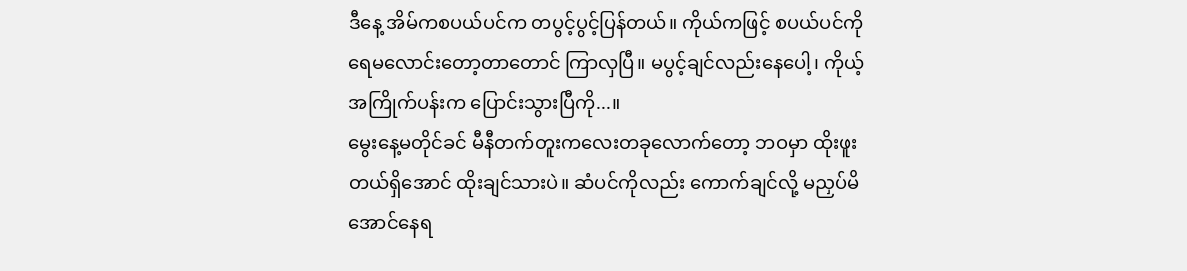ဒီနေ့ အိမ်ကစပယ်ပင်က တပွင့်ပွင့်ပြန်တယ်။ ကိုယ်ကဖြင့် စပယ်ပင်ကို ရေမလောင်းတော့တာတောင် ကြာလှပြီ။ မပွင့်ချင်လည်းနေပေါ့၊ ကိုယ့်အကြိုက်ပန်းက ပြောင်းသွားပြီကို...။
မွေးနေ့မတိုင်ခင် မီနီတက်တူးကလေးတခုလောက်တော့ ဘဝမှာ ထိုးဖူးတယ်ရှိအောင် ထိုးချင်သားပဲ။ ဆံပင်ကိုလည်း ကောက်ချင်လို့ မညှပ်မိအောင်နေရ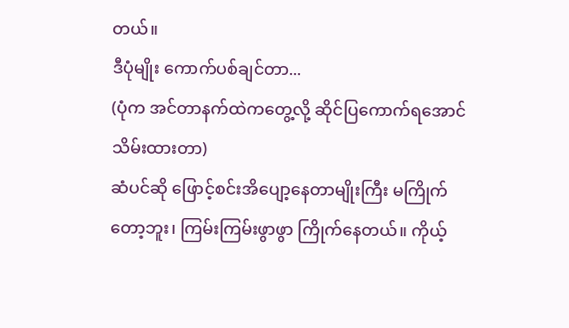တယ်။
ဒီပုံမျိုး ကောက်ပစ်ချင်တာ...
(ပုံက အင်တာနက်ထဲကတွေ့လို့ ဆိုင်ပြကောက်ရအောင် သိမ်းထားတာ)
ဆံပင်ဆို ဖြောင့်စင်းအိပျော့နေတာမျိုးကြီး မကြိုက်တော့ဘူး၊ ကြမ်းကြမ်းဖွာဖွာ ကြိုက်နေတယ်။ ကိုယ့်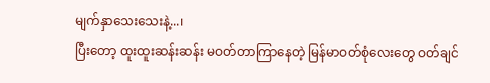မျက်နှာသေးသေးနဲ့...၊
ပြီးတော့ ထူးထူးဆန်းဆန်း မဝတ်တာကြာနေတဲ့ မြန်မာဝတ်စုံလေးတွေ ဝတ်ချင်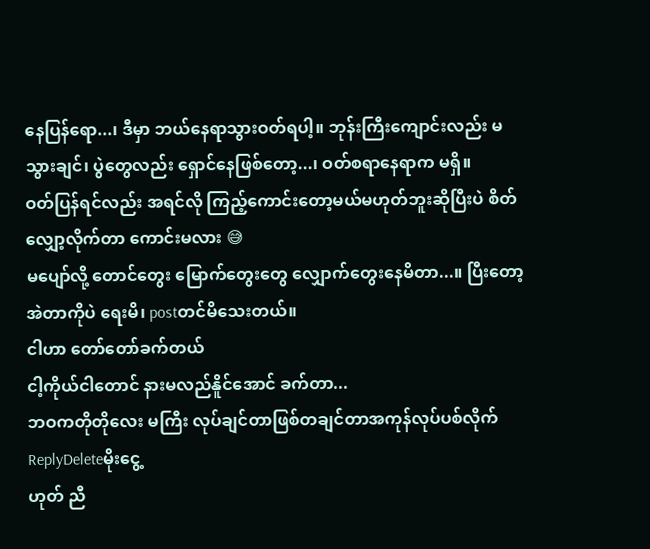နေပြန်ရော...၊ ဒီမှာ ဘယ်နေရာသွားဝတ်ရပါ့။ ဘုန်းကြီးကျောင်းလည်း မသွားချင်၊ ပွဲတွေလည်း ရှောင်နေဖြစ်တော့...၊ ဝတ်စရာနေရာက မရှိ။
ဝတ်ပြန်ရင်လည်း အရင်လို ကြည့်ကောင်းတော့မယ်မဟုတ်ဘူးဆိုပြီးပဲ စိတ်လျှော့လိုက်တာ ကောင်းမလား 😅
မပျော်လို့ တောင်တွေး မြောက်တွေးတွေ လျှောက်တွေးနေမိတာ...။ ပြီးတော့ အဲတာကိုပဲ ရေးမိ၊ postတင်မိသေးတယ်။
ငါဟာ တော်တော်ခက်တယ်
ငါ့ကိုယ်ငါတောင် နားမလည်နိူင်အောင် ခက်တာ...
ဘဝကတိုတိုလေး မကြီး လုပ်ချင်တာဖြစ်တချင်တာအကုန်လုပ်ပစ်လိုက်
ReplyDeleteမိုးငွေ့
ဟုတ် ညီ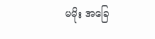မမိုး အခြေ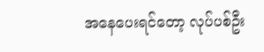အနေပေးရင်တော့ လုပ်ပစ်ဦး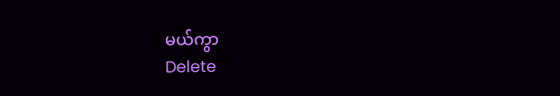မယ်ကွာ
Delete